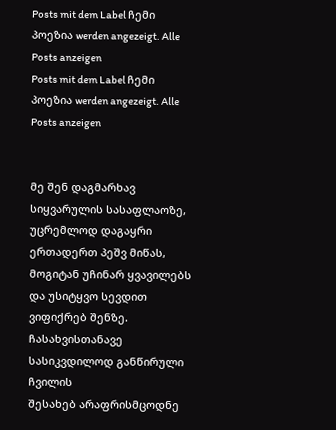Posts mit dem Label ჩემი პოეზია werden angezeigt. Alle Posts anzeigen
Posts mit dem Label ჩემი პოეზია werden angezeigt. Alle Posts anzeigen


მე შენ დაგმარხავ სიყვარულის სასაფლაოზე,
უცრემლოდ დაგაყრი ერთადერთ პეშვ მიწას,
მოგიტან უჩინარ ყვავილებს
და უსიტყვო სევდით ვიფიქრებ შენზე.
ჩასახვისთანავე სასიკვდილოდ განწირული ჩვილის
შესახებ არაფრისმცოდნე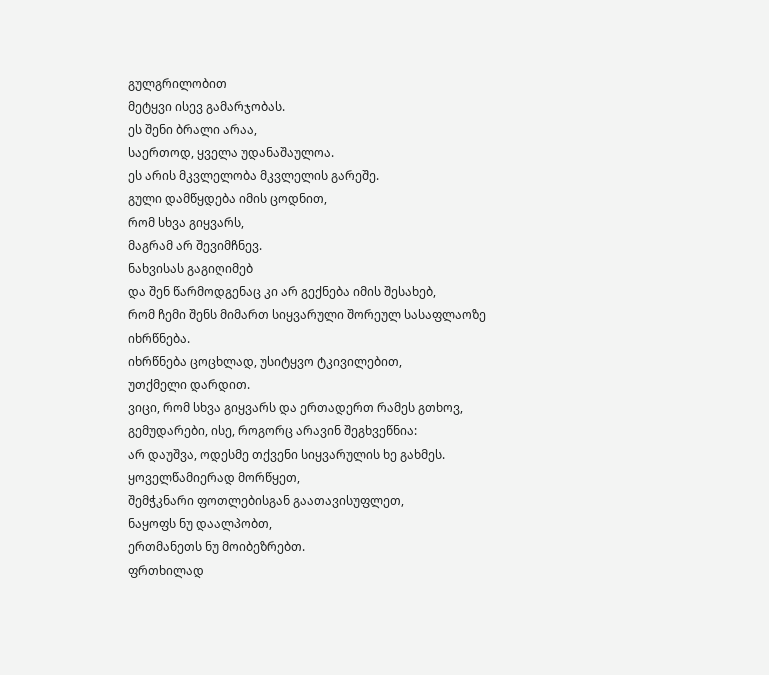გულგრილობით
მეტყვი ისევ გამარჯობას.
ეს შენი ბრალი არაა,
საერთოდ, ყველა უდანაშაულოა.
ეს არის მკვლელობა მკვლელის გარეშე.
გული დამწყდება იმის ცოდნით,
რომ სხვა გიყვარს,
მაგრამ არ შევიმჩნევ.
ნახვისას გაგიღიმებ
და შენ წარმოდგენაც კი არ გექნება იმის შესახებ,
რომ ჩემი შენს მიმართ სიყვარული შორეულ სასაფლაოზე იხრწნება.
იხრწნება ცოცხლად, უსიტყვო ტკივილებით,
უთქმელი დარდით.
ვიცი, რომ სხვა გიყვარს და ერთადერთ რამეს გთხოვ,
გემუდარები, ისე, როგორც არავინ შეგხვეწნია:
არ დაუშვა, ოდესმე თქვენი სიყვარულის ხე გახმეს.
ყოველწამიერად მორწყეთ,
შემჭკნარი ფოთლებისგან გაათავისუფლეთ,
ნაყოფს ნუ დაალპობთ,
ერთმანეთს ნუ მოიბეზრებთ.
ფრთხილად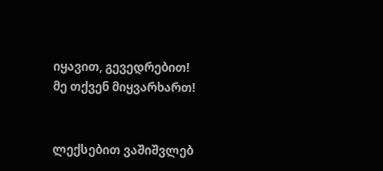იყავით, გევედრებით!
მე თქვენ მიყვარხართ!


ლექსებით ვაშიშვლებ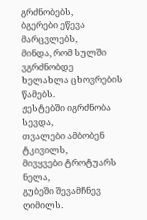გრძნობებს,
ბგერები ეწევა მარცვლებს,
მინდა, რომ სულში ვგრძნობდე
ხელახლა ცხოვრების წამებს.
ჟესტებში იგრძნობა სევდა,
თვალები ამბობენ ტკივილს,
მივყვები ტროტუარს ნელა,
გუბეში შევამჩნევ ღიმილს.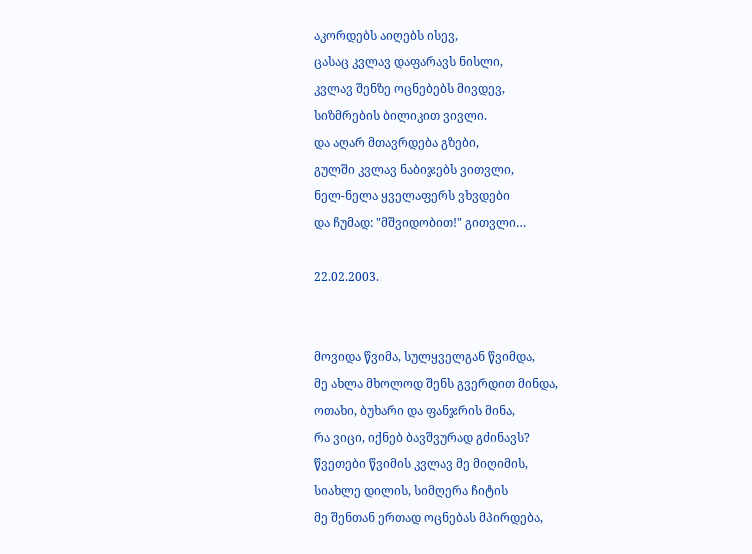აკორდებს აიღებს ისევ,
ცასაც კვლავ დაფარავს ნისლი,
კვლავ შენზე ოცნებებს მივდევ,
სიზმრების ბილიკით ვივლი.
და აღარ მთავრდება გზები,
გულში კვლავ ნაბიჯებს ვითვლი,
ნელ-ნელა ყველაფერს ვხვდები
და ჩუმად: "მშვიდობით!" გითვლი…

22.02.2003.


მოვიდა წვიმა, სულყველგან წვიმდა,
მე ახლა მხოლოდ შენს გვერდით მინდა,
ოთახი, ბუხარი და ფანჯრის მინა,
რა ვიცი, იქნებ ბავშვურად გძინავს?
წვეთები წვიმის კვლავ მე მიღიმის,
სიახლე დილის, სიმღერა ჩიტის
მე შენთან ერთად ოცნებას მპირდება,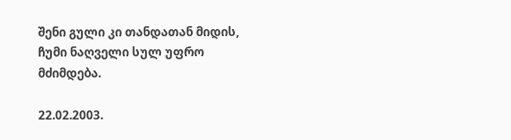შენი გული კი თანდათან მიდის,
ჩუმი ნაღველი სულ უფრო მძიმდება.

22.02.2003.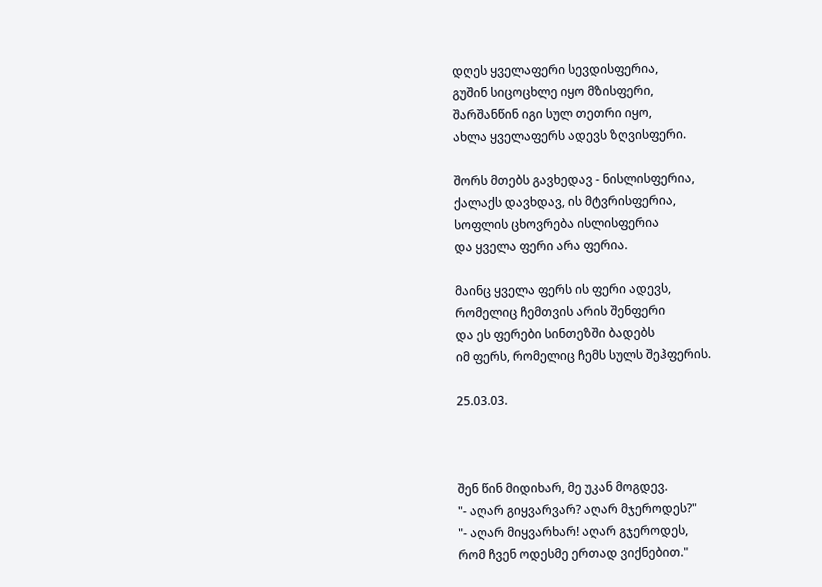დღეს ყველაფერი სევდისფერია,
გუშინ სიცოცხლე იყო მზისფერი,
შარშანწინ იგი სულ თეთრი იყო,
ახლა ყველაფერს ადევს ზღვისფერი.

შორს მთებს გავხედავ - ნისლისფერია,
ქალაქს დავხდავ, ის მტვრისფერია,
სოფლის ცხოვრება ისლისფერია
და ყველა ფერი არა ფერია.

მაინც ყველა ფერს ის ფერი ადევს,
რომელიც ჩემთვის არის შენფერი
და ეს ფერები სინთეზში ბადებს
იმ ფერს, რომელიც ჩემს სულს შეჰფერის.

25.03.03.



შენ წინ მიდიხარ, მე უკან მოგდევ.
"- აღარ გიყვარვარ? აღარ მჯეროდეს?"
"- აღარ მიყვარხარ! აღარ გჯეროდეს,
რომ ჩვენ ოდესმე ერთად ვიქნებით."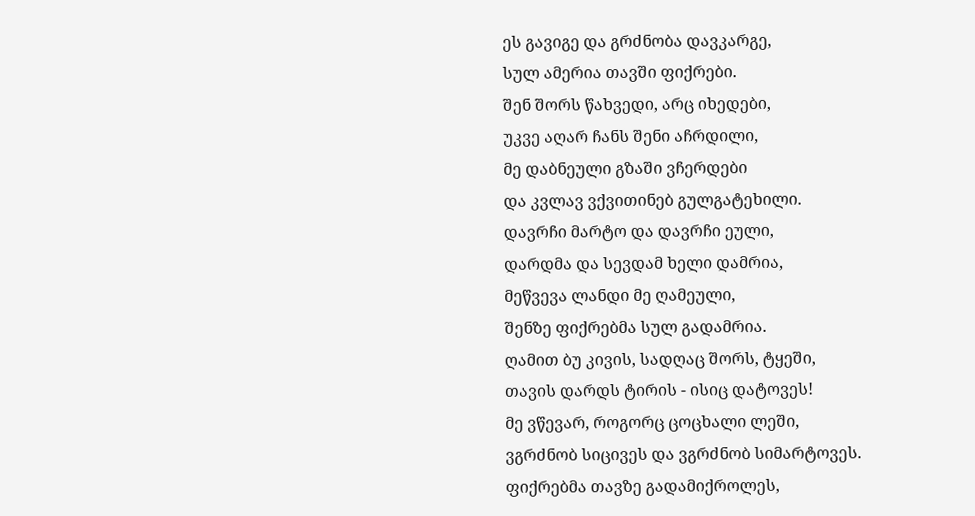ეს გავიგე და გრძნობა დავკარგე,
სულ ამერია თავში ფიქრები.
შენ შორს წახვედი, არც იხედები,
უკვე აღარ ჩანს შენი აჩრდილი,
მე დაბნეული გზაში ვჩერდები
და კვლავ ვქვითინებ გულგატეხილი.
დავრჩი მარტო და დავრჩი ეული,
დარდმა და სევდამ ხელი დამრია,
მეწვევა ლანდი მე ღამეული,
შენზე ფიქრებმა სულ გადამრია.
ღამით ბუ კივის, სადღაც შორს, ტყეში,
თავის დარდს ტირის - ისიც დატოვეს!
მე ვწევარ, როგორც ცოცხალი ლეში,
ვგრძნობ სიცივეს და ვგრძნობ სიმარტოვეს.
ფიქრებმა თავზე გადამიქროლეს,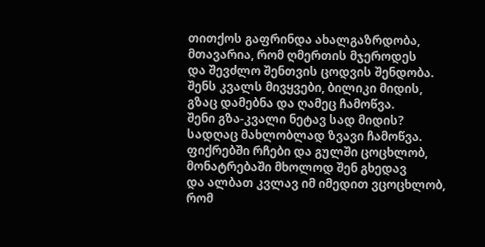თითქოს გაფრინდა ახალგაზრდობა,
მთავარია, რომ ღმერთის მჯეროდეს
და შევძლო შენთვის ცოდვის შენდობა.
შენს კვალს მივყვები, ბილიკი მიდის,
გზაც დამებნა და ღამეც ჩამოწვა.
შენი გზა-კვალი ნეტავ სად მიდის?
სადღაც მახლობლად ზვავი ჩამოწვა.
ფიქრებში რჩები და გულში ცოცხლობ,
მონატრებაში მხოლოდ შენ გხედავ
და ალბათ კვლავ იმ იმედით ვცოცხლობ,
რომ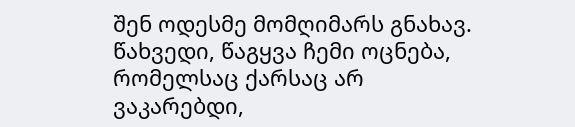შენ ოდესმე მომღიმარს გნახავ.
წახვედი, წაგყვა ჩემი ოცნება,
რომელსაც ქარსაც არ ვაკარებდი,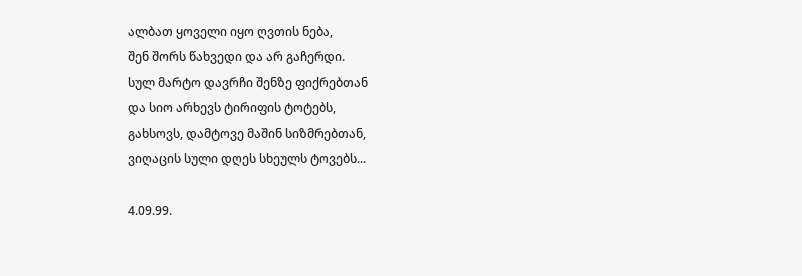ალბათ ყოველი იყო ღვთის ნება,
შენ შორს წახვედი და არ გაჩერდი.
სულ მარტო დავრჩი შენზე ფიქრებთან
და სიო არხევს ტირიფის ტოტებს,
გახსოვს, დამტოვე მაშინ სიზმრებთან,
ვიღაცის სული დღეს სხეულს ტოვებს...

4.09.99.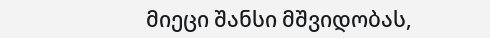მიეცი შანსი მშვიდობას,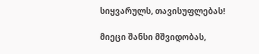სიყვარულს, თავისუფლებას!

მიეცი შანსი მშვიდობას,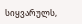სიყვარულს,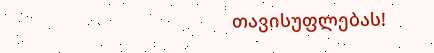თავისუფლებას!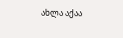ახლა აქაა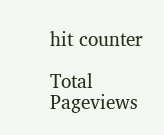hit counter

Total Pageviews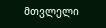მთვლელი